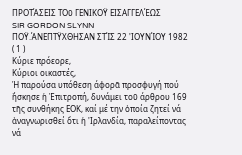ΠΡΟΤΆΣΕΙΣ ΤΟῦ ΓΕΝΙΚΟΫ ΕΙΣΑΓΓΕΛΈΩΣ
SIR GORDON SLYNN
ΠΟΫ.ΆΝΕΠΤΫΧΘΗΣΑΝ ΣΤΊΣ 22 'ΙΟΥΝΊΟΥ 1982 ( 1 )
Κύριε πρόεορε,
Κύριοι οικαστές,
Ἡ παρούσα υπόθεση άφορᾶ προσφυγή πού ἤσκησε ἡ Ἐπιτροπή, δυνάμει τοῦ άρθρου 169 τῆς συνθήκης ΕΟΚ, καί μέ την ὁποία ζητεί νά ἀναγνωρισθεί ὅτι ἡ 'Ιρλανδία, παραλείποντας νά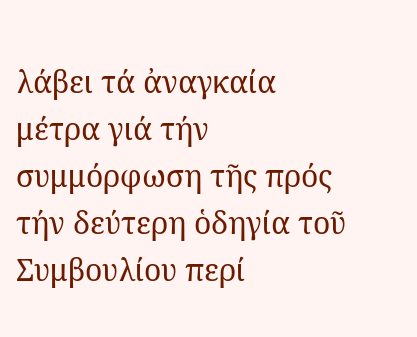λάβει τά ἀναγκαία μέτρα γιά τήν συμμόρφωση τῆς πρός τήν δεύτερη ὁδηγία τοῦ Συμβουλίου περί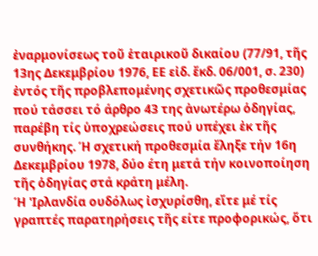ἐναρμονίσεως τοῦ ἑταιρικοῦ δικαίου (77/91, τῆς 13ης Δεκεμβρίου 1976, ΕΕ εἰδ. ἔκδ. 06/001, σ. 230) ἐντός τῆς προβλεπομένης σχετικῶς προθεσμίας πού τάσσει τό άρθρο 43 της ἀνωτέρω ὁδηγίας, παρέβη τίς ὑποχρεώσεις πού υπέχει ἐκ τῆς συνθήκης. Ή σχετική προθεσμία ἔληξε τήν 16η Δεκεμβρίου 1978, δύο έτη μετά τήν κοινοποίηση τῆς ὁδηγίας στά κράτη μέλη.
Ή 'Ιρλανδία ουδόλως ἰσχυρίσθη, εἴτε μέ τίς γραπτές παρατηρήσεις τῆς είτε προφορικώς, ὅτι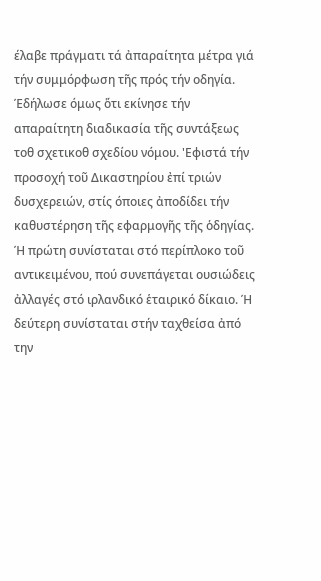έλαβε πράγματι τά ἀπαραίτητα μέτρα γιά τήν συμμόρφωση τῆς πρός τήν οδηγία. Έδήλωσε όμως ὅτι εκίνησε τήν απαραίτητη διαδικασία τῆς συντάξεως τοθ σχετικοθ σχεδίου νόμου. 'Εφιστά τήν προσοχή τοῦ Δικαστηρίου ἐπί τριών δυσχερειών, στίς όποιες ἀποδίδει τήν καθυστέρηση τῆς εφαρμογῆς τῆς ὁδηγίας. Ή πρώτη συνίσταται στό περίπλοκο τοῦ αντικειμένου, πού συνεπάγεται ουσιώδεις ἀλλαγές στό ιρλανδικό ἑταιρικό δίκαιο. Ή δεύτερη συνίσταται στήν ταχθείσα ἀπό την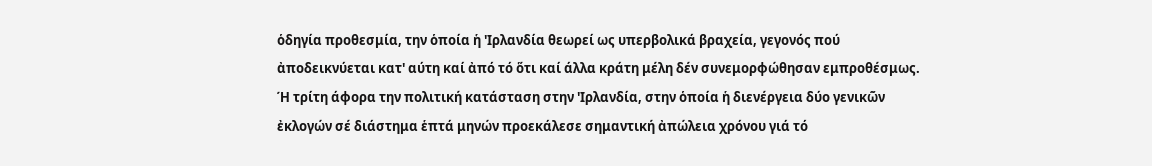ὁδηγία προθεσμία, την ὁποία ἡ 'Ιρλανδία θεωρεί ως υπερβολικά βραχεία, γεγονός πού ἀποδεικνύεται κατ' αύτη καί ἀπό τό ὅτι καί άλλα κράτη μέλη δέν συνεμορφώθησαν εμπροθέσμως. Ή τρίτη άφορα την πολιτική κατάσταση στην 'Ιρλανδία, στην ὁποία ἡ διενέργεια δύο γενικῶν ἐκλογών σέ διάστημα ἑπτά μηνών προεκάλεσε σημαντική ἀπώλεια χρόνου γιά τό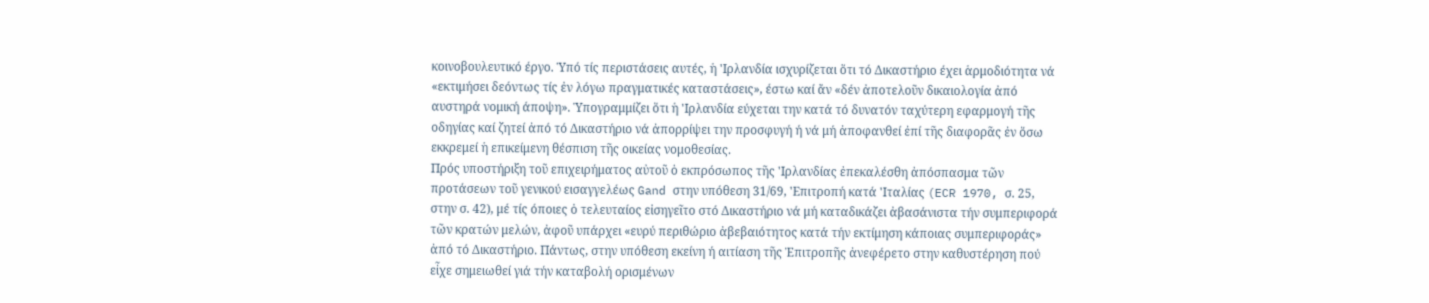κοινοβουλευτικό έργο. Ὑπό τίς περιστάσεις αυτές, ἡ 'Ιρλανδία ισχυρίζεται ὅτι τό Δικαστήριο έχει ἁρμοδιότητα νά «εκτιμήσει δεόντως τίς ἐν λόγω πραγματικές καταστάσεις», έστω καί ἄν «δέν ἀποτελοῦν δικαιολογία ἀπό αυστηρά νομική άποψη». Ὑπογραμμίζει ὅτι ἡ 'Ιρλανδία εύχεται την κατά τό δυνατόν ταχύτερη εφαρμογή τῆς οδηγίας καί ζητεί ἀπό τό Δικαστήριο νά ἀπορρίψει την προσφυγή ή νά μή ἀποφανθεί ἐπί τῆς διαφορᾶς ἐν ὅσω εκκρεμεί ἡ επικείμενη θέσπιση τῆς οικείας νομοθεσίας.
Πρός υποστήριξη τοῦ επιχειρήματος αὐτοῦ ὁ εκπρόσωπος τῆς 'Ιρλανδίας ἐπεκαλέσθη ἀπόσπασμα τῶν προτάσεων τοῦ γενικού εισαγγελέως Gand στην υπόθεση 31/69, 'Επιτροπή κατά 'Ιταλίας (ECR 1970, σ. 25, στην σ. 42), μέ τίς όποιες ὁ τελευταίος εἰσηγεῖτο στό Δικαστήριο νά μή καταδικάζει ἀβασάνιστα τήν συμπεριφορά τῶν κρατών μελών, ἀφοῦ υπάρχει «ευρύ περιθώριο ἀβεβαιότητος κατά τήν εκτίμηση κάποιας συμπεριφοράς» ἀπό τό Δικαστήριο. Πάντως, στην υπόθεση εκείνη ή αιτίαση τῆς Ἐπιτροπῆς ἀνεφέρετο στην καθυστέρηση πού εἶχε σημειωθεί γιά τήν καταβολή ορισμένων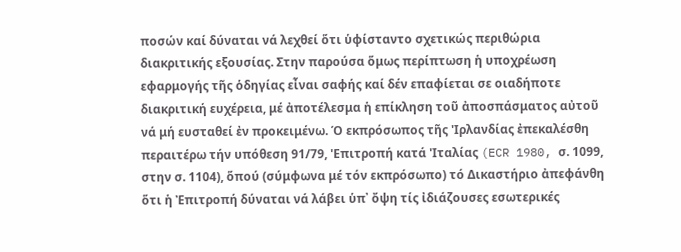ποσών καί δύναται νά λεχθεί ὅτι ὑφίσταντο σχετικώς περιθώρια διακριτικής εξουσίας. Στην παρούσα ὅμως περίπτωση ἡ υποχρέωση εφαρμογής τῆς ὁδηγίας εἶναι σαφής καί δέν επαφίεται σε οιαδήποτε διακριτική ευχέρεια, μέ ἀποτέλεσμα ἡ επίκληση τοῦ ἀποσπάσματος αὐτοῦ νά μή ευσταθεί ἐν προκειμένω. Ό εκπρόσωπος τῆς 'Ιρλανδίας ἐπεκαλέσθη περαιτέρω τήν υπόθεση 91/79, 'Επιτροπή κατά 'Ιταλίας (ECR 1980, σ. 1099, στην σ. 1104), ὅπού (σύμφωνα μέ τόν εκπρόσωπο) τό Δικαστήριο ἀπεφάνθη ὅτι ἡ Ἐπιτροπή δύναται νά λάβει ὑπ᾿ ὄψη τίς ἰδιάζουσες εσωτερικές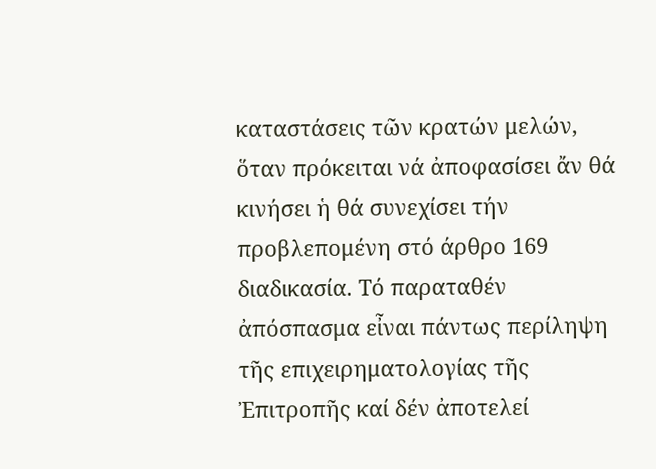καταστάσεις τῶν κρατών μελών, ὅταν πρόκειται νά ἀποφασίσει ἄν θά κινήσει ἡ θά συνεχίσει τήν προβλεπομένη στό άρθρο 169 διαδικασία. Τό παραταθέν ἀπόσπασμα εἶναι πάντως περίληψη τῆς επιχειρηματολογίας τῆς Ἐπιτροπῆς καί δέν ἀποτελεί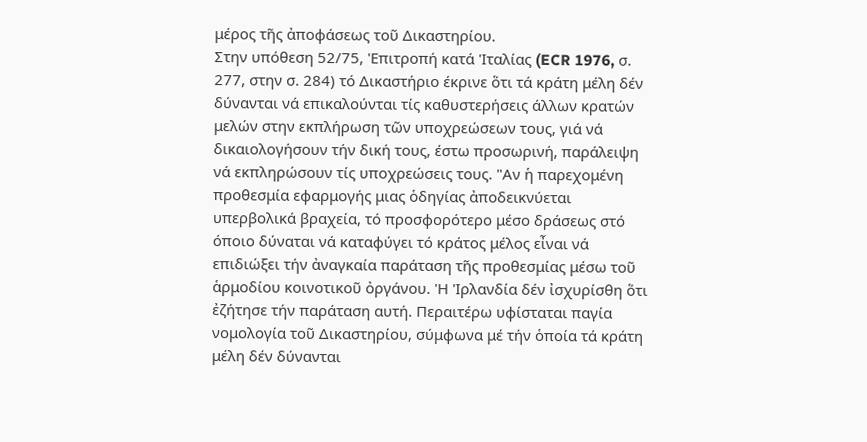μέρος τῆς ἀποφάσεως τοῦ Δικαστηρίου.
Στην υπόθεση 52/75, 'Επιτροπή κατά 'Ιταλίας (ECR 1976, σ. 277, στην σ. 284) τό Δικαστήριο έκρινε ὅτι τά κράτη μέλη δέν δύνανται νά επικαλούνται τίς καθυστερήσεις άλλων κρατών μελών στην εκπλήρωση τῶν υποχρεώσεων τους, γιά νά δικαιολογήσουν τήν δική τους, έστω προσωρινή, παράλειψη νά εκπληρώσουν τίς υποχρεώσεις τους. "Αν ἡ παρεχομένη προθεσμία εφαρμογής μιας ὁδηγίας ἀποδεικνύεται υπερβολικά βραχεία, τό προσφορότερο μέσο δράσεως στό όποιο δύναται νά καταφύγει τό κράτος μέλος εἶναι νά επιδιώξει τήν ἀναγκαία παράταση τῆς προθεσμίας μέσω τοῦ ἁρμοδίου κοινοτικοῦ ὀργάνου. 'Η 'Ιρλανδία δέν ἰσχυρίσθη ὅτι ἐζήτησε τήν παράταση αυτή. Περαιτέρω υφίσταται παγία νομολογία τοῦ Δικαστηρίου, σύμφωνα μέ τήν ὁποία τά κράτη μέλη δέν δύνανται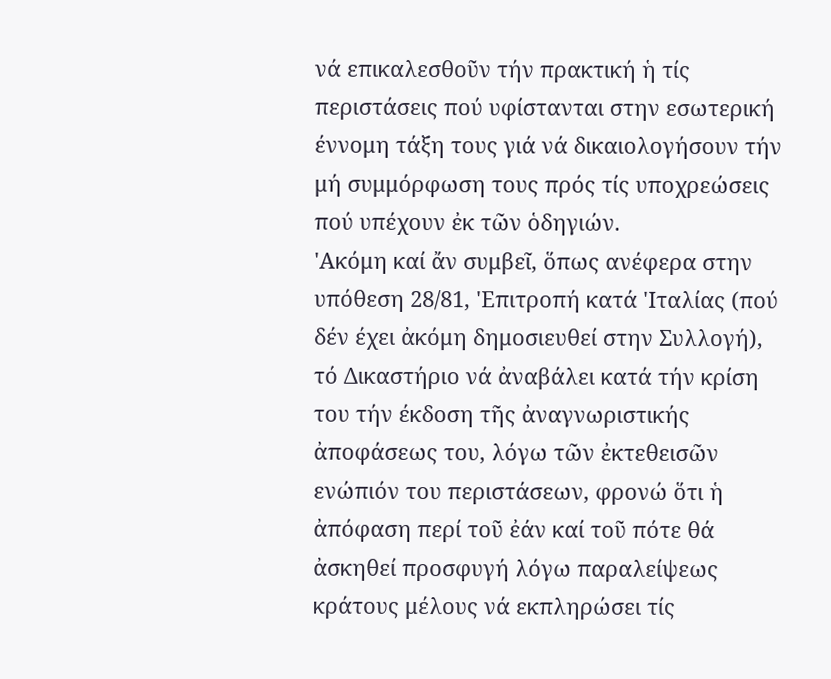νά επικαλεσθοῦν τήν πρακτική ἡ τίς περιστάσεις πού υφίστανται στην εσωτερική έννομη τάξη τους γιά νά δικαιολογήσουν τήν μή συμμόρφωση τους πρός τίς υποχρεώσεις πού υπέχουν ἐκ τῶν ὁδηγιών.
'Ακόμη καί ἄν συμβεῖ, ὅπως ανέφερα στην υπόθεση 28/81, 'Επιτροπή κατά 'Ιταλίας (πού δέν έχει ἀκόμη δημοσιευθεί στην Συλλογή), τό Δικαστήριο νά ἀναβάλει κατά τήν κρίση του τήν έκδοση τῆς ἀναγνωριστικής ἀποφάσεως του, λόγω τῶν ἐκτεθεισῶν ενώπιόν του περιστάσεων, φρονώ ὅτι ἡ ἀπόφαση περί τοῦ ἐάν καί τοῦ πότε θά ἀσκηθεί προσφυγή λόγω παραλείψεως κράτους μέλους νά εκπληρώσει τίς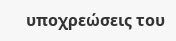υποχρεώσεις του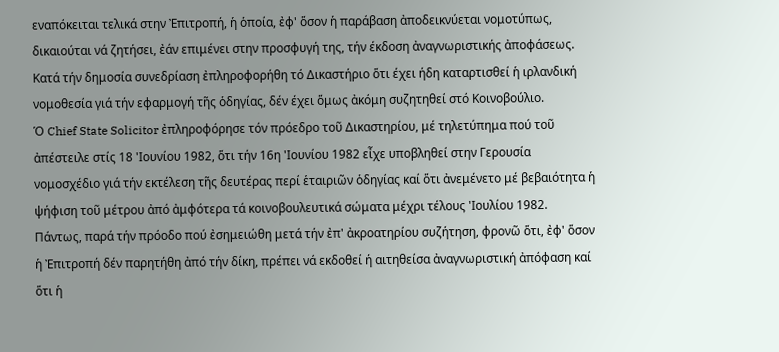εναπόκειται τελικά στην Ἐπιτροπή, ἡ ὁποία, ἐφ' ὅσον ἡ παράβαση ἀποδεικνύεται νομοτύπως, δικαιούται νά ζητήσει, ἐάν επιμένει στην προσφυγή της, τήν έκδοση ἀναγνωριστικής ἀποφάσεως.
Κατά τήν δημοσία συνεδρίαση ἐπληροφορήθη τό Δικαστήριο ὅτι έχει ήδη καταρτισθεί ἡ ιρλανδική νομοθεσία γιά τήν εφαρμογή τῆς ὁδηγίας, δέν έχει ὅμως ἀκόμη συζητηθεί στό Κοινοβούλιο.
Ὁ Chief State Solicitor ἐπληροφόρησε τόν πρόεδρο τοῦ Δικαστηρίου, μέ τηλετύπημα πού τοῦ ἀπέστειλε στίς 18 'Ιουνίου 1982, ὅτι τήν 16η 'Ιουνίου 1982 εἶχε υποβληθεί στην Γερουσία νομοσχέδιο γιά τήν εκτέλεση τῆς δευτέρας περί ἑταιριῶν ὁδηγίας καί ὅτι ἀνεμένετο μέ βεβαιότητα ἡ ψήφιση τοῦ μέτρου ἀπό ἀμφότερα τά κοινοβουλευτικά σώματα μέχρι τέλους 'Ιουλίου 1982.
Πάντως, παρά τήν πρόοδο πού ἐσημειώθη μετά τήν ἐπ' ἀκροατηρίου συζήτηση, φρονῶ ὅτι, ἐφ' ὅσον ἡ Ἐπιτροπή δέν παρητήθη ἀπό τήν δίκη, πρέπει νά εκδοθεί ή αιτηθείσα ἀναγνωριστική ἀπόφαση καί ὅτι ἡ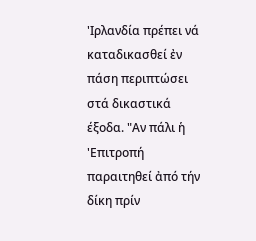'Ιρλανδία πρέπει νά καταδικασθεί ἐν πάση περιπτώσει στά δικαστικά έξοδα. "Αν πάλι ἡ 'Επιτροπή παραιτηθεί ἀπό τήν δίκη πρίν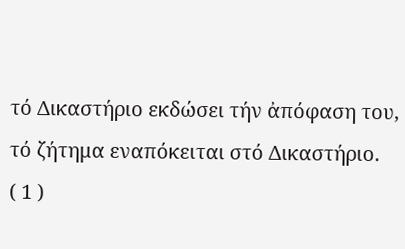τό Δικαστήριο εκδώσει τήν ἀπόφαση του, τό ζήτημα εναπόκειται στό Δικαστήριο.
( 1 )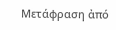Μετάφραση ἀπό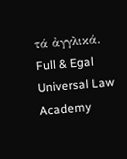τά ἀγγλικά.
Full & Egal Universal Law Academy